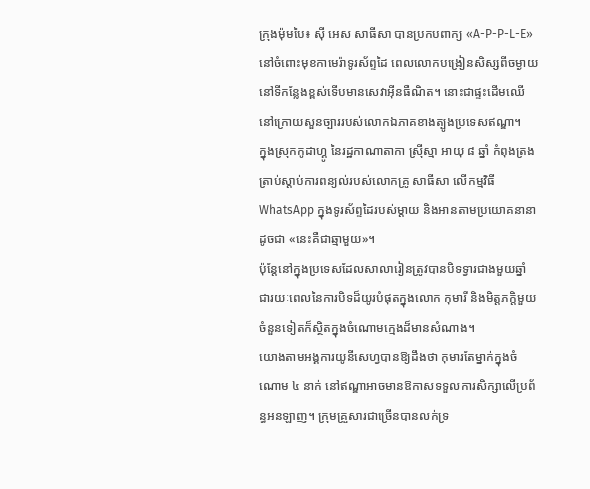ក្រុងម៉ុមបៃ៖ ស៊ី អេស សាធីសា បានប្រកបពាក្យ «A-P-P-L-E» នៅចំពោះមុខកាមេរ៉ាទូរស័ព្ទដៃ ពេលលោកបង្រៀនសិស្សពីចម្ងាយនៅទីកន្លែងខ្ពស់ទើបមានសេវាអ៊ីនធឺណិត។ នោះជាផ្ទះដើមឈើនៅក្រោយសួនច្បាររបស់លោកឯភាគខាងត្បូងប្រទេសឥណ្ឌា។
ក្នុងស្រុកកូដាហ្គូ នៃរដ្ឋកាណាតាកា ស្រ៊ីស្មា អាយុ ៨ ឆ្នាំ កំពុងត្រងត្រាប់ស្ដាប់ការពន្យល់របស់លោកគ្រូ សាធីសា លើកម្មវិធី WhatsApp ក្នុងទូរស័ព្ទដៃរបស់ម្ដាយ និងអានតាមប្រយោគនានា ដូចជា «នេះគឺជាឆ្មាមួយ»។
ប៉ុន្ដែនៅក្នុងប្រទេសដែលសាលារៀនត្រូវបានបិទទ្វារជាងមួយឆ្នាំ ជារយៈពេលនៃការបិទដ៏យូរបំផុតក្នុងលោក កុមារី និងមិត្ដភក្ដិមួយចំនួនទៀតក៏ស្ថិតក្នុងចំណោមក្មេងដ៏មានសំណាង។
យោងតាមអង្គការយូនីសេហ្វបានឱ្យដឹងថា កុមារតែម្នាក់ក្នុងចំណោម ៤ នាក់ នៅឥណ្ឌាអាចមានឱកាសទទួលការសិក្សាលើប្រព័ន្ធអនឡាញ។ ក្រុមគ្រួសារជាច្រើនបានលក់ទ្រ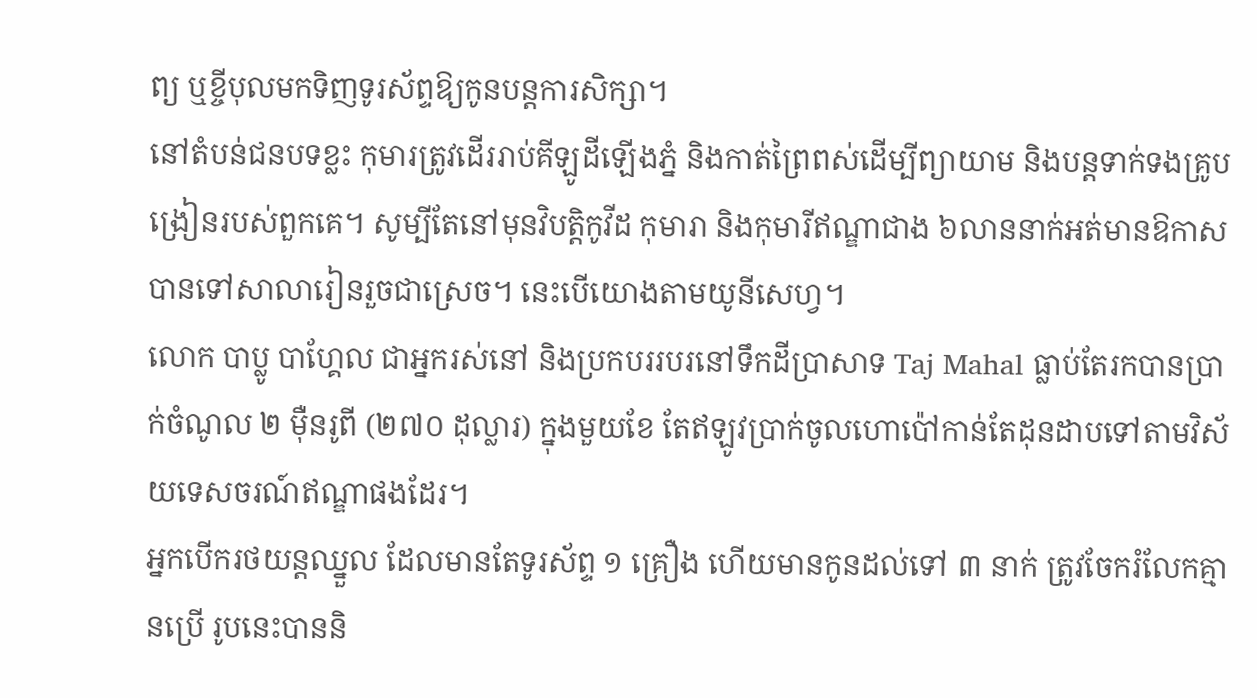ព្យ ឬខ្ចីបុលមកទិញទូរស័ព្ទឱ្យកូនបន្ដការសិក្សា។
នៅតំបន់ជនបទខ្លះ កុមារត្រូវដើររាប់គីឡូដីឡើងភ្នំ និងកាត់ព្រៃពស់ដើម្បីព្យាយាម និងបន្ដទាក់ទងគ្រូបង្រៀនរបស់ពួកគេ។ សូម្បីតែនៅមុនវិបត្ដិកូវីដ កុមារា និងកុមារីឥណ្ឌាជាង ៦លាននាក់អត់មានឱកាសបានទៅសាលារៀនរួចជាស្រេច។ នេះបើយោងតាមយូនីសេហ្វ។
លោក បាប្លូ បាហ្គែល ជាអ្នករស់នៅ និងប្រកបររបរនៅទឹកដីប្រាសាទ Taj Mahal ធ្លាប់តែរកបានប្រាក់ចំណូល ២ ម៉ឺនរូពី (២៧០ ដុល្លារ) ក្នុងមួយខែ តែឥឡូវប្រាក់ចូលហោប៉ៅកាន់តែដុនដាបទៅតាមវិស័យទេសចរណ៍ឥណ្ឌាផងដែរ។
អ្នកបើករថយន្ដឈ្នួល ដែលមានតែទូរស័ព្ទ ១ គ្រឿង ហើយមានកូនដល់ទៅ ៣ នាក់ ត្រូវចែករំលែកគ្មានប្រើ រូបនេះបាននិ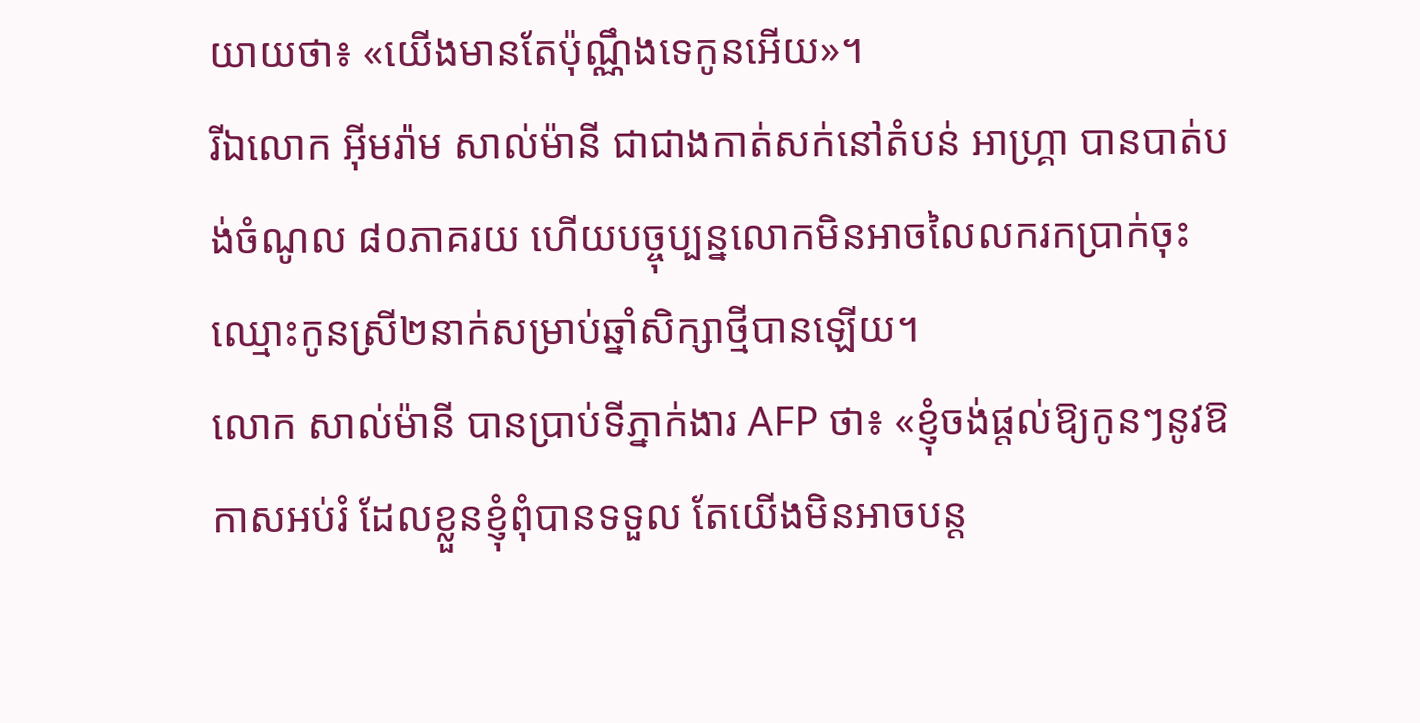យាយថា៖ «យើងមានតែប៉ុណ្ណឹងទេកូនអើយ»។
រីឯលោក អ៊ីមរ៉ាម សាល់ម៉ានី ជាជាងកាត់សក់នៅតំបន់ អាហ្គ្រា បានបាត់បង់ចំណូល ៨០ភាគរយ ហើយបច្ចុប្បន្នលោកមិនអាចលៃលករកប្រាក់ចុះឈ្មោះកូនស្រី២នាក់សម្រាប់ឆ្នាំសិក្សាថ្មីបានឡើយ។
លោក សាល់ម៉ានី បានប្រាប់ទីភ្នាក់ងារ AFP ថា៖ «ខ្ញុំចង់ផ្ដល់ឱ្យកូនៗនូវឱកាសអប់រំ ដែលខ្លួនខ្ញុំពុំបានទទួល តែយើងមិនអាចបន្ដ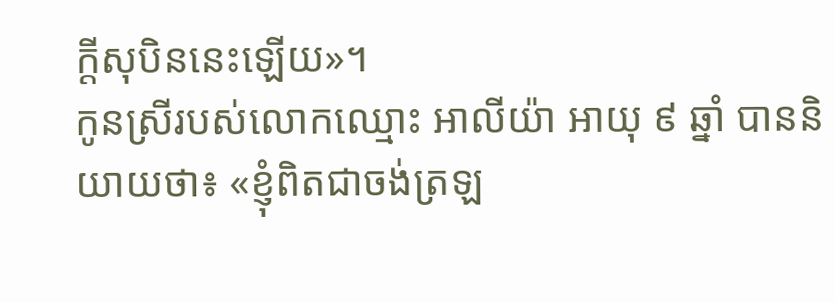ក្ដីសុបិននេះឡើយ»។
កូនស្រីរបស់លោកឈ្មោះ អាលីយ៉ា អាយុ ៩ ឆ្នាំ បាននិយាយថា៖ «ខ្ញុំពិតជាចង់ត្រឡ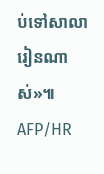ប់ទៅសាលារៀនណាស់»៕ AFP/HR